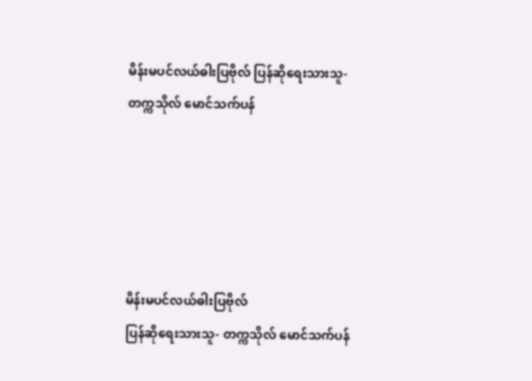မိန်းမပင်လယ်ဓါးပြဗိုလ် ပြန်ဆိုရေးသားသူ- တက္ကသိုလ် မောင်သက်ပန်





မိန်းမပင်လယ်ဓါးပြဗိုလ်
ပြန်ဆိုရေးသားသူ- တက္ကသိုလ် မောင်သက်ပန်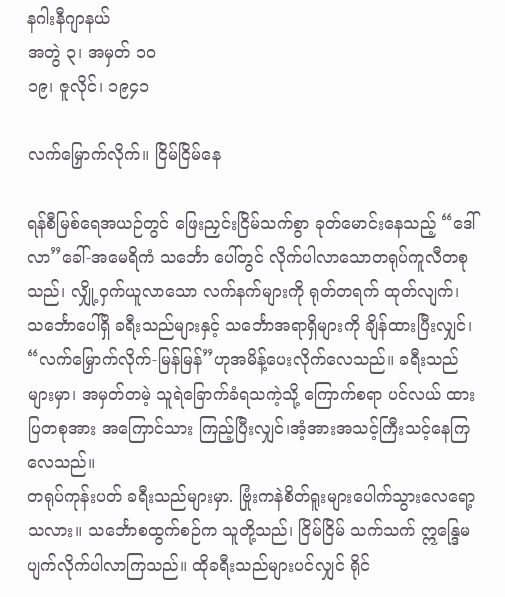နဂါးနီဂျာနယ်
အတွဲ ၃၊ အမှတ် ၁၀
၁၉၊ ဇူလိုင်၊ ၁၉၄၁

လက်မြှောက်လိုက်။ ငြိမ်ငြိမ်နေ

ရန်စီမြစ်ရေအယဉ်တွင် ဖြေးညှင်းငြိမ်သက်စွာ ခုတ်မောင်းနေသည့် “ဒေါ်လာ”ခေါ်-အမေရိကံ သင်္ဘော ပေါ်တွင် လိုက်ပါလာသောတရုပ်ကူလီတစုသည်၊ လျှို့ဝှက်ယူလာသော လက်နက်များကို ရုတ်တရက် ထုတ်လျက်၊ သင်္ဘောပေါ်ရှိ ခရီးသည်များနှင့် သင်္ဘောအရာရှိများကို ချိန်ထားပြီးလျှင်၊ “လက်မြှောက်လိုက်-မြန်မြန်”ဟုအမိန့်ပေးလိုက်လေသည်။ ခရီးသည်များမှာ၊ အမှတ်တမဲ့ သူရဲခြောက်ခံရသကဲ့သို့ ကြောက်စရာ ပင်လယ် ထားပြတစုအား အကြောင်သား ကြည့်ပြီးလျှင်၊အံ့အားအသင့်ကြီးသင့်နေကြလေသည်။
တရုပ်ကုန်းပတ် ခရီးသည်များမှာ. ဗြုံးကနဲစိတ်ရူးများပေါက်သွားလေရော့သလား။ သင်္ဘောစထွက်စဉ်က သူတို့သည်၊ ငြိမ်ငြိမ် သက်သက် ဣန္ဒြေမပျက်လိုက်ပါလာကြသည်။ ထိုခရီးသည်များပင်လျှင် ရိုင်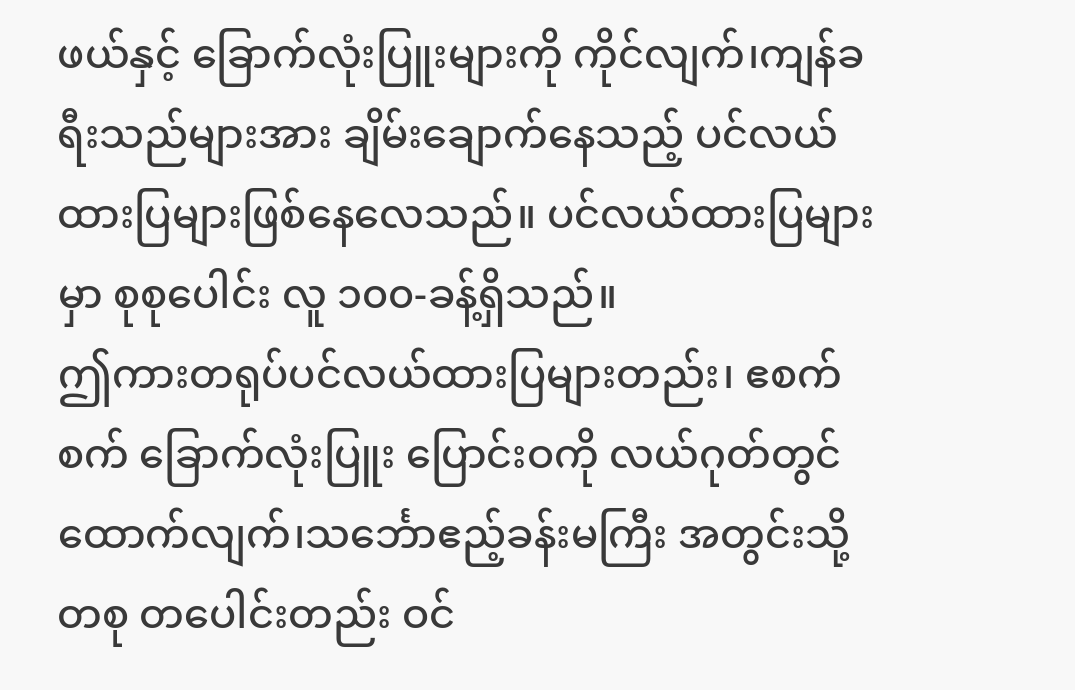ဖယ်နှင့် ခြောက်လုံးပြူးများကို ကိုင်လျက်၊ကျန်ခရီးသည်များအား ချိမ်းချောက်နေသည့် ပင်လယ် ထားပြများဖြစ်နေလေသည်။ ပင်လယ်ထားပြများမှာ စုစုပေါင်း လူ ၁၀၀-ခန့်ရှိသည်။
ဤကားတရုပ်ပင်လယ်ထားပြများတည်း၊ ဧစက်စက် ခြောက်လုံးပြူး ပြောင်းဝကို လယ်ဂုတ်တွင် ထောက်လျက်၊သင်္ဘောဧည့်ခန်းမကြီး အတွင်းသို့ တစု တပေါင်းတည်း ဝင်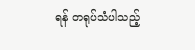ရန် တရုပ်သံပါသည့်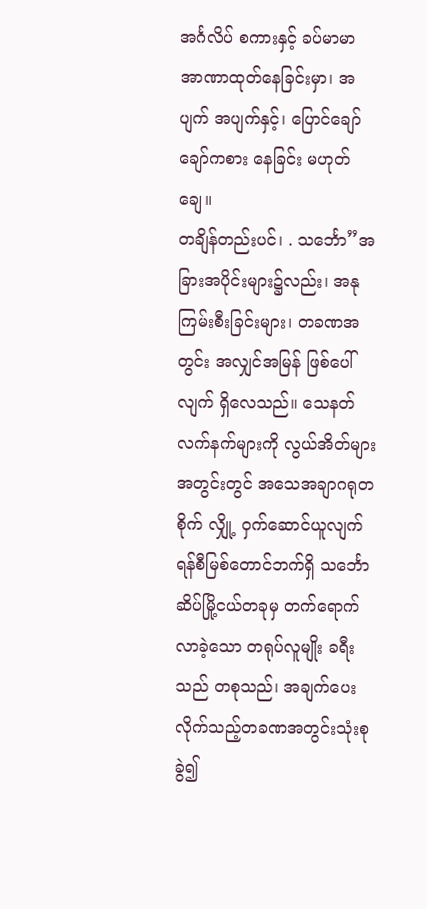အင်္ဂလိပ် စကားနှင့် ခပ်မာမာ အာဏာထုတ်နေခြင်းမှာ၊ အပျက် အပျက်နှင့်၊ ပြောင်ချော်ချော်ကစား နေခြင်း မဟုတ်ချေ။
တချိန်တည်းပင်၊ . သင်္ဘော”အခြားအပိုင်းများ၌လည်း၊ အနုကြမ်းစီးခြင်းများ၊ တခဏအတွင်း အလျှင်အမြန် ဖြစ်ပေါ်လျက် ရှိလေသည်။ သေနတ်လက်နက်များကို လွယ်အိတ်များအတွင်းတွင် အသေအချာဂရုတစိုက် လျှို့ ဝှက်ဆောင်ယူလျက် ရန်စီမြစ်တောင်ဘက်ရှိ သင်္ဘောဆိပ်မြို့ငယ်တခုမှ တက်ရောက်လာခဲ့သော တရုပ်လူမျိုး ခရီးသည် တစုသည်၊ အချက်ပေးလိုက်သည့်တခဏအတွင်းသုံးစုခွဲ၍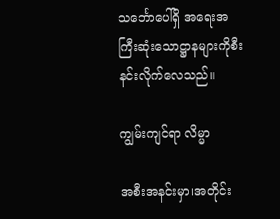သင်္ဘောပေါ်ရှိ အရေးအကြီးဆုံးသောဋ္ဌာနများကိုစီးနင်းလိုက်လေသည်။

ကျွမ်းကျင်ရာ လိမ္မာ

အစီးအနင်းမှာ၊အတိုင်း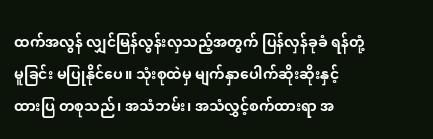ထက်အလွန် လျှင်မြန်လွန်းလှသည့်အတွက် ပြန်လှန်ခုခံ ရန်တုံ့မူခြင်း မပြုနိုင်ပေ။ သုံးစုထဲမှ မျက်နှာပေါက်ဆိုးဆိုးနှင့် ထားပြ တစုသည်၊ အသံဘမ်း၊ အသံလွှင့်စက်ထားရာ အ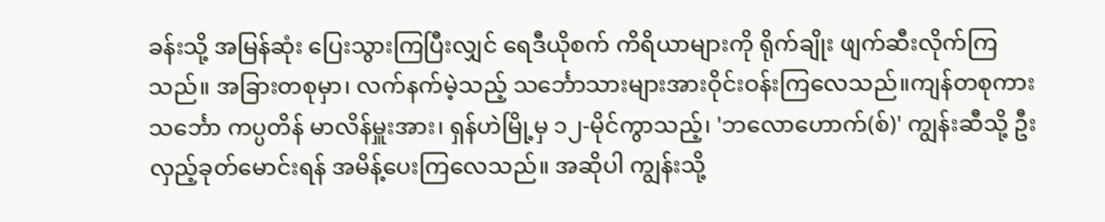ခန်းသို့ အမြန်ဆုံး ပြေးသွားကြပြီးလျှင် ရေဒီယိုစက် ကိရိယာများကို ရိုက်ချိုး ဖျက်ဆီးလိုက်ကြသည်။ အခြားတစုမှာ၊ လက်နက်မဲ့သည့် သင်္ဘောသားများအားဝိုင်းဝန်းကြလေသည်။ကျန်တစုကား သင်္ဘော ကပ္ပတိန် မာလိန်မှူးအား၊ ရှန်ဟဲမြို့မှ ၁၂-မိုင်ကွာသည့်၊ 'ဘလောဟောက်(စ်)' ကျွန်းဆီသို့ ဦးလှည့်ခုတ်မောင်းရန် အမိန့်ပေးကြလေသည်။ အဆိုပါ ကျွန်းသို့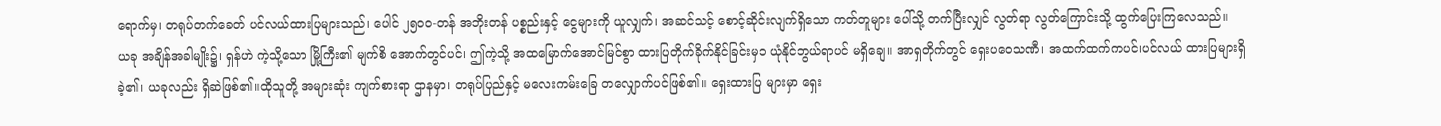ရောက်မှ၊ တရုပ်တက်ခေတ် ပင်လယ်ထားပြများသည်၊ ပေါင် ၂၅၀၀-တန် အဘိုးတန် ပစ္စည်းနှင့် ငွေများကို ယူလျှက်၊ အဆင်သင့် စောင့်ဆိုင်းလျက်ရှိသော ကတ်တူများ ပေါ်သို့ တက်ပြီးလျှင် လွတ်ရာ လွတ်ကြောင်းသို့ ထွက်ပြေးကြလေသည်။
ယခု အချိန်အခါမျိုး၌၊ ရှန်ဟဲ ကဲ့သို့သော မြို့ကြီး၏ မျက်စိ အောက်တွင်ပင်၊ ဤကဲ့သို့ အထမြောက်အောင်မြင်စွာ ထားပြတိုက်ခိုက်နိုင်ခြင်းမှ၁ ယုံနိုင်ဘွယ်ရာပင် မရှိချေ။ အာရှတိုက်တွင် ရှေးပဝေသဏီ၊ အထက်ထက်ကပင်၊ပင်လယ် ထားပြများရှိခဲ့၏၊ ယခုလည်း ရှိဆဲဖြစ်၏။ထိုသူတို့ အများဆုံး ကျက်စားရာ ဌာနမှာ၊ တရုပ်ပြည်နှင့် မလေးကမ်းခြေ တလျှောက်ပင်ဖြစ်၏။ ရှေးထားပြ များမှာ ရှေး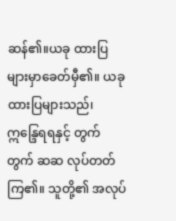ဆန်၏။ယခု ထားပြများမှာခေတ်မှီ၏။ ယခု ထားပြများသည်၊ ဣန္ဒြေရရနှင့် တွက်တွက် ဆဆ လုပ်တတ်ကြ၏။ သူတို့၏ အလုပ်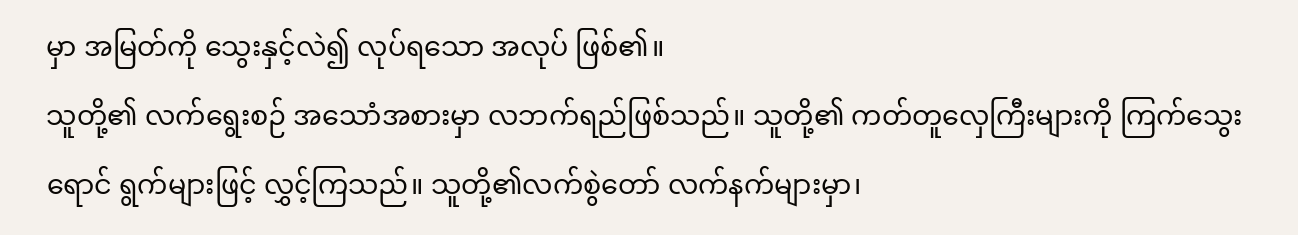မှာ အမြတ်ကို သွေးနှင့်လဲ၍ လုပ်ရသော အလုပ် ဖြစ်၏။
သူတို့၏ လက်ရွေးစဉ် အသောံအစားမှာ လဘက်ရည်ဖြစ်သည်။ သူတို့၏ ကတ်တူလှေကြီးများကို ကြက်သွေးရောင် ရွက်များဖြင့် လွှင့်ကြသည်။ သူတို့၏လက်စွဲတော် လက်နက်များမှာ၊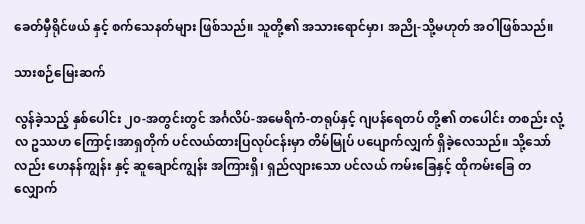ခေတ်မှီရိုင်ဖယ် နှင့် စက်သေနတ်များ ဖြစ်သည်။ သူတို့၏ အသားရောင်မှာ၊ အညို-သို့မဟုတ် အဝါဖြစ်သည်။

သားစဉ်မြေးဆက်

လွန်ခဲ့သည့် နှစ်ပေါင်း ၂၀-အတွင်းတွင် အင်္ဂလိပ်-အမေရိကံ-တရုပ်နှင့် ဂျပန်ရေတပ် တို့၏ တပေါင်း တစည်း လုံ့လ ဥဿဟ ကြောင့်၊အာရှတိုက် ပင်လယ်ထားပြလုပ်ငန်းမှာ တိမ်မြုပ် ပပျောက်လျှက် ရှိခဲ့လေသည်။ သို့သော်လည်း ဟေနန်ကျွန်း နှင့် ဆူချောင်ကျွန်း အကြားရှိ၊ ရှည်လျားသော ပင်လယ် ကမ်းခြေနှင့် ထိုကမ်းခြေ တလျှောက်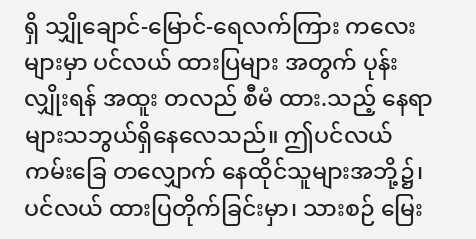ရှိ သျှိုချောင်-မြောင်-ရေလက်ကြား ကလေးများမှာ ပင်လယ် ထားပြများ အတွက် ပုန်းလျှိုးရန် အထူး တလည် စီမံ ထား.သည့် နေရာများသဘွယ်ရှိနေလေသည်။ ဤပင်လယ် ကမ်းခြေ တလျှောက် နေထိုင်သူများအဘို့၌၊ ပင်လယ် ထားပြတိုက်ခြင်းမှာ၊ သားစဉ် မြေး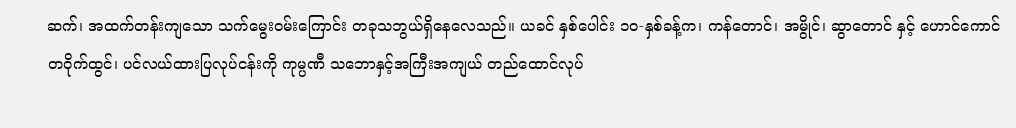ဆက်၊ အထက်တန်းကျသော သက်မွေးဝမ်းကြောင်း တခုသဘွယ်ရှိနေလေသည်။ ယခင် နှစ်ပေါင်း ၁၀-နှစ်ခန့်က၊ ကန်တောင်၊ အမွိုင်၊ ဆွာတောင် နှင့် ဟောင်ကောင် တဝိုက်ထွင်၊ ပင်လယ်ထားပြလုပ်ငန်းကို ကုမ္ပဏီ သဘောနှင့်အကြီးအကျယ် တည်ထောင်လုပ်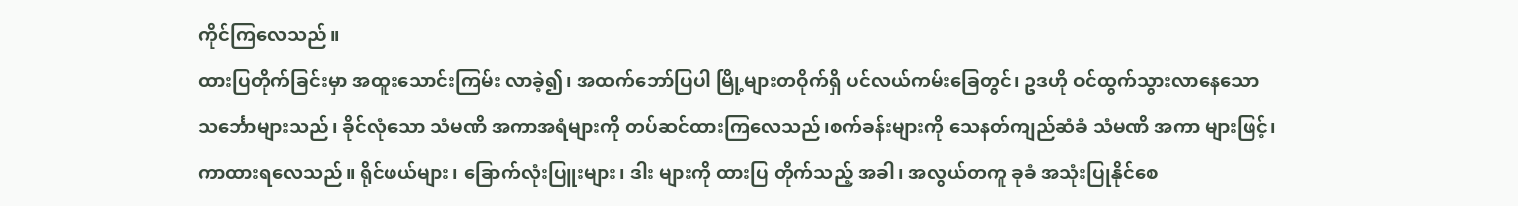ကိုင်ကြလေသည်။
ထားပြတိုက်ခြင်းမှာ အထူးသောင်းကြမ်း လာခဲ့၍၊ အထက်ဘော်ပြပါ မြို့များတဝိုက်ရှိ ပင်လယ်ကမ်းခြေတွင်၊ ဥဒဟို ဝင်ထွက်သွားလာနေသော သင်္ဘောများသည်၊ ခိုင်လုံသော သံမဏိ အကာအရံများကို တပ်ဆင်ထားကြလေသည်၊စက်ခန်းများကို သေနတ်ကျည်ဆံခံ သံမဏိ အကာ များဖြင့်၊ ကာထားရလေသည်။ ရိုင်ဖယ်များ၊ ခြောက်လုံးပြူးများ၊ ဒါး များကို ထားပြ တိုက်သည့် အခါ၊ အလွယ်တကူ ခုခံ အသုံးပြုနိုင်စေ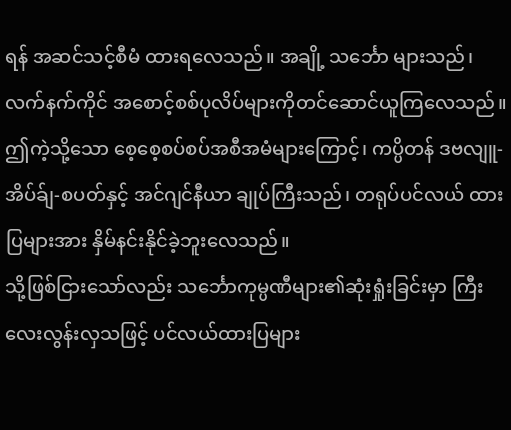ရန် အဆင်သင့်စီမံ ထားရလေသည်။ အချို့ သင်္ဘော များသည်၊ လက်နက်ကိုင် အစောင့်စစ်ပုလိပ်များကိုတင်ဆောင်ယူကြလေသည်။ ဤကဲ့သို့သော စေ့စေ့စပ်စပ်အစီအမံများကြောင့်၊ ကပ္ပိတန် ဒဗလျူ-အိပ်ခ်ျ-စပတ်နှင့် အင်ဂျင်နီယာ ချုပ်ကြီးသည်၊ တရုပ်ပင်လယ် ထားပြများအား နှိမ်နင်းနိုင်ခဲ့ဘူးလေသည်။
သို့ဖြစ်ငြားသော်လည်း သင်္ဘောကုမ္ပဏီများ၏ဆုံးရှုံးခြင်းမှာ ကြီးလေးလွန်းလှသဖြင့် ပင်လယ်ထားပြများ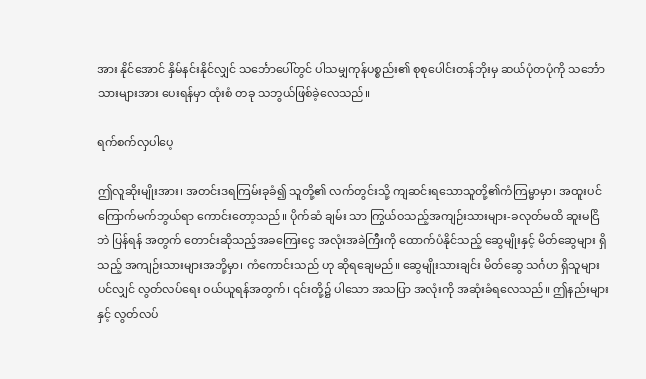အား နိုင်အောင် နှိမ်နင်းနိုင်လျှင် သင်္ဘောပေါ်တွင် ပါသမျှကုန်ပစ္စည်း၏ စုစုပေါင်းတန်ဘိုးမှ ဆယ်ပုံတပုံကို သင်္ဘောသားများအား ပေးရန်မှာ ထုံးစံ တခု သဘွယ်ဖြစ်ခဲ့လေသည်။

ရက်စက်လှပါပေ့

ဤလူဆိုးမျိုးအား၊ အတင်းဒရကြမ်းခုခံ၍ သူတို့၏ လက်တွင်းသို့ ကျဆင်းရသောသူတို့၏ကံကြမ္မာမှာ၊ အထူးပင်ကြောက်မက်ဘွယ်ရာ ကောင်းတော့သည်။ ပိုက်ဆံ ချမ်း သာ ကြွယ်ဝသည့်အကျဉ်းသားများ-ခလုတ်မထိ ဆူးမငြိဘဲ ပြန်ရန် အတွက် တောင်းဆိုသည့်အခကြေးငွေ အလုံးအခဲကြီးကို ထောက်ပံနိုင်သည့် ဆွေမျိုးနှင့် မိတ်ဆွေများ ရှိသည့် အကျဉ်းသားများအဘို့မှာ၊ ကံကောင်းသည် ဟု ဆိုရချေမည်။ ဆွေမျိုးသားချင်း မိတ်ဆွေ သင်္ဂဟ ရှိသူများပင်လျှင် လွတ်လပ်ရေး ဝယ်ယူရန်အတွက်၊ ၎င်းတို့၌ ပါသော အသပြာ အလုံးကို အဆုံးခံရလေသည်။ ဤနည်းများနှင့် လွတ်လပ်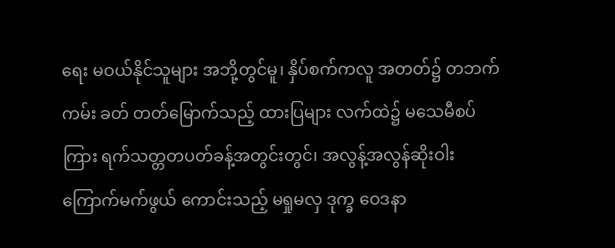ရေး မဝယ်နိုင်သူများ အဘို့တွင်မူ၊ နှိပ်စက်ကလူ အတတ်၌ တဘက်ကမ်း ခတ် တတ်မြောက်သည့် ထားပြများ လက်ထဲ၌ မသေမီစပ်ကြား ရက်သတ္တတပတ်ခန့်အတွင်းတွင်၊ အလွန့်အလွန်ဆိုးဝါး ကြောက်မက်ဖွယ် ကောင်းသည့် မရှုမလှ ဒုက္ခ ဝေဒနာ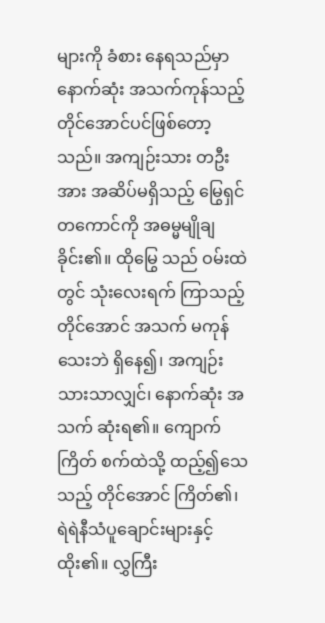များကို ခံစား နေရသည်မှာ နောက်ဆုံး အသက်ကုန်သည့်တိုင်အောင်ပင်ဖြစ်တော့သည်။ အကျဉ်းသား တဦးအား အဆိပ်မရှိသည့် မြွေရှင်တကောင်ကို အဓမ္မမျိုချခိုင်း၏။ ထိုမြွေ သည် ဝမ်းထဲတွင် သုံးလေးရက် ကြာသည့် တိုင်အောင် အသက် မကုန် သေးဘဲ ရှိနေ၍၊ အကျဉ်းသားသာလျှင်၊ နောက်ဆုံး အသက် ဆုံးရ၏။ ကျောက်ကြိတ် စက်ထဲသို့ ထည့်၍သေသည့် တိုင်အောင် ကြိတ်၏၊ ရဲရဲနီသံပူချောင်းများနှင့်ထိုး၏။ လွှကြီး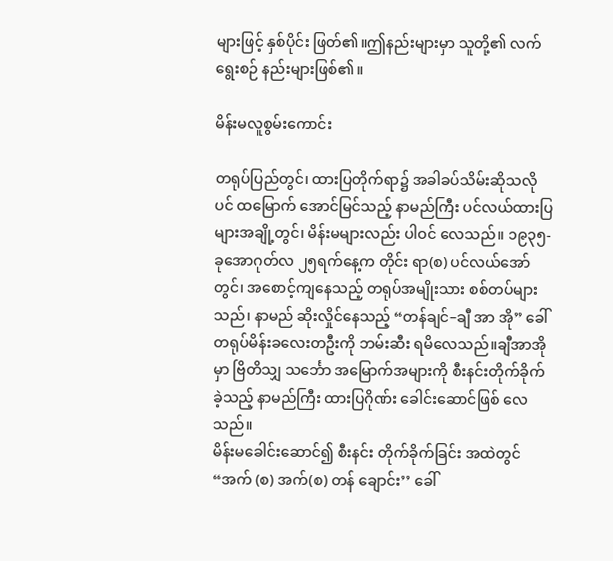များဖြင့် နှစ်ပိုင်း ဖြတ်၏။ဤနည်းများမှာ သူတို့၏ လက်ရွေးစဉ် နည်းများဖြစ်၏။

မိန်းမလူစွမ်းကောင်း

တရုပ်ပြည်တွင်၊ ထားပြတိုက်ရာ၌ အခါခပ်သိမ်းဆိုသလိုပင် ထမြောက် အောင်မြင်သည့် နာမည်ကြီး ပင်လယ်ထားပြများအချို့တွင်၊ မိန်းမများလည်း ပါဝင် လေသည်။ ၁၉၃၅-ခုအောဂုတ်လ ၂၅ရက်နေ့က တိုင်း ရာ(စ) ပင်လယ်အော်တွင်၊ အစောင့်ကျနေသည့် တရုပ်အမျိုးသား စစ်တပ်များသည်၊ နာမည် ဆိုးလှိုင်နေသည့် “တန်ချင်–ချီ အာ အို” ခေါ် တရုပ်မိန်းခလေးတဦးကို ဘမ်းဆီး ရမိလေသည်။ချီအာအိုမှာ ဗြိတိသျှ သင်္ဘော အမြောက်အများကို စီးနင်းတိုက်ခိုက်ခဲ့သည့် နာမည်ကြီး ထားပြဂိုဏ်း ခေါင်းဆောင်ဖြစ် လေသည်။
မိန်းမခေါင်းဆောင်၍ စီးနင်း တိုက်ခိုက်ခြင်း အထဲတွင် “အက် (စ) အက်(စ) တန် ချောင်း’’ ခေါ်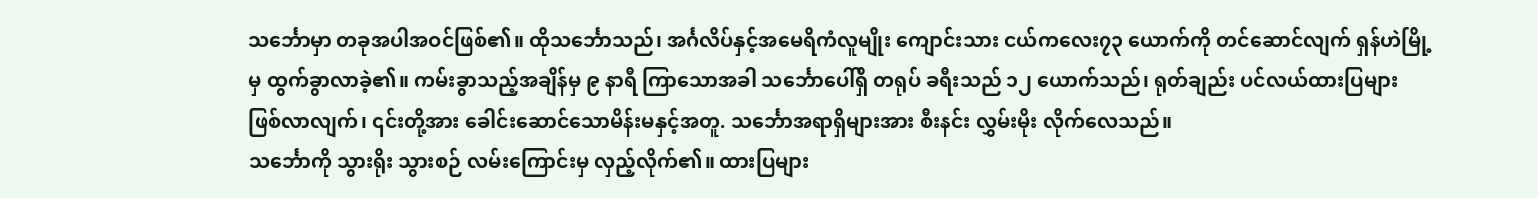သင်္ဘောမှာ တခုအပါအဝင်ဖြစ်၏။ ထိုသင်္ဘောသည်၊ အင်္ဂလိပ်နှင့်အမေရိကံလူမျိုး ကျောင်းသား ငယ်ကလေး၇၃ ယောက်ကို တင်ဆောင်လျက် ရှန်ဟဲမြို့မှ ထွက်ခွာလာခဲ့၏။ ကမ်းခွာသည့်အချိန်မှ ၉ နာရီ ကြာသောအခါ သင်္ဘောပေါ်ရှိ တရုပ် ခရီးသည် ၁၂ ယောက်သည်၊ ရုတ်ချည်း ပင်လယ်ထားပြများ ဖြစ်လာလျက်၊ ၎င်းတို့အား ခေါင်းဆောင်သောမိန်းမနှင့်အတူ. သင်္ဘောအရာရှိများအား စီးနင်း လွှမ်းမိုး လိုက်လေသည်။
သင်္ဘောကို သွားရိုး သွားစဉ် လမ်းကြောင်းမှ လှည့်လိုက်၏။ ထားပြများ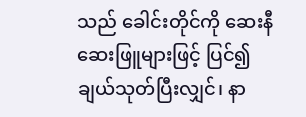သည် ခေါင်းတိုင်ကို ဆေးနီ ဆေးဖြူများဖြင့် ပြင်၍ ချယ်သုတ်ပြီးလျှင်၊ နာ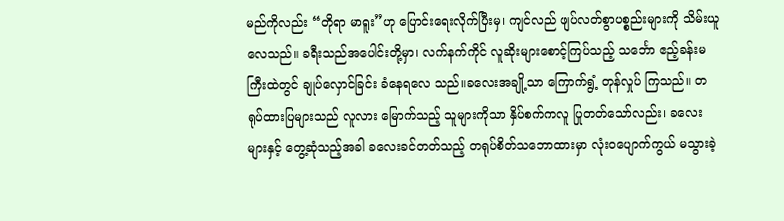မည်ကိုလည်း “တိုရာ မာရူး”ဟု ပြောင်းရေးလိုက်ပြီးမှ၊ ကျင်လည် ဖျပ်လတ်စွာပစ္စည်းများကို သိမ်းယူလေသည်။ ခရီးသည်အပေါင်းတို့မှာ၊ လက်နက်ကိုင် လူဆိုးများစောင့်ကြပ်သည့် သင်္ဘော ဧည့်ခန်းမကြီးထဲတွင် ချုပ်လှောင်ခြင်း ခံနေရလေ သည်။ခလေးအချို့သာ ကြောက်ရွံ့ တုန်လှုပ် ကြသည်။ တရုပ်ထားပြများသည် လူလား မြောက်သည့် သူများကိုသာ နှိပ်စက်ကလူ ပြုတတ်သော်လည်း၊ ခလေးများနှင့် တွေ့ဆုံသည့်အခါ ခလေးခင်တတ်သည့် တရုပ်စိတ်သဘောထားမှာ လုံးဝပျောက်ကွယ် မသွားခဲ့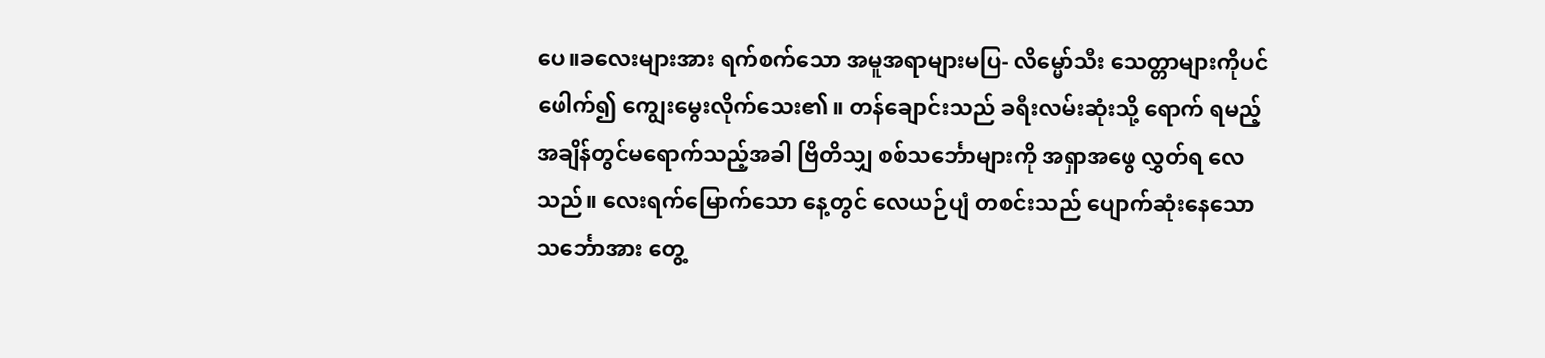ပေ။ခလေးများအား ရက်စက်သော အမူအရာများမပြ- လိမ္မော်သီး သေတ္တာများကိုပင် ဖေါက်၍ ကျွေးမွေးလိုက်သေး၏။ တန်ချောင်းသည် ခရီးလမ်းဆုံးသို့ ရောက် ရမည့်အချိန်တွင်မရောက်သည့်အခါ ဗြိတိသျှ စစ်သင်္ဘောများကို အရှာအဖွေ လွှတ်ရ လေသည်။ လေးရက်မြောက်သော နေ့တွင် လေယဉ်ပျံ တစင်းသည် ပျောက်ဆုံးနေသော သင်္ဘောအား တွေ့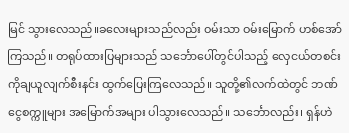မြင် သွားလေသည်။ခလေးများသည်လည်း ဝမ်းသာ ဝမ်းမြောက် ဟစ်အော်ကြသည်။ တရုပ်ထားပြများသည် သင်္ဘောပေါ်တွင်ပါသည့် လှေငယ်တစင်းကိုချယူလျက်စီးနင်း ထွက်ပြေးကြလေသည်။ သူတို့၏လက်ထဲတွင် ဘဏ်ငွေစက္ကူများ အမြောက်အများ ပါသွားလေသည်။ သင်္ဘောလည်း၊ ရှန်ဟဲ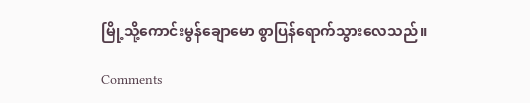မြို့သို့ကောင်းမွန်ချောမော စွာပြန်ရောက်သွားလေသည်။

Comments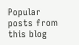Popular posts from this blog